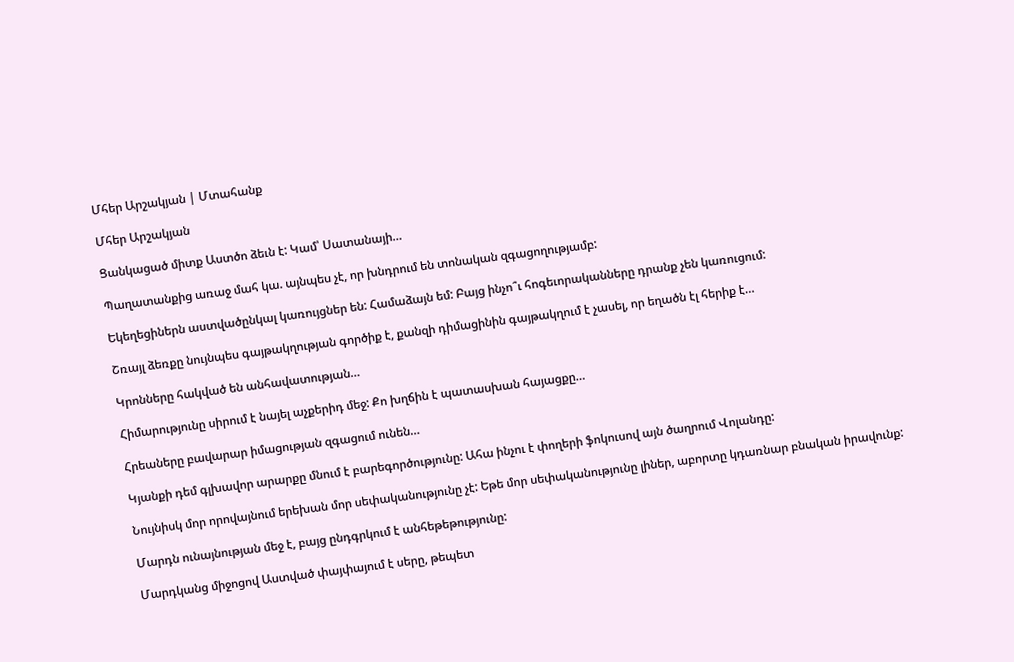Մհեր Արշակյան | Մտահանք

Մհեր Արշակյան

Ցանկացած միտք Աստծո ձեւն է: Կամ՝ Սատանայի…

Պաղատանքից առաջ մահ կա. այնպես չէ, որ խնդրում են տոնական զգացողությամբ:

Եկեղեցիներն աստվածընկալ կառույցներ են: Համաձայն եմ: Բայց ինչո՞ւ հոգեւորականները դրանք չեն կառուցում:

Շռայլ ձեռքը նույնպես գայթակղության գործիք է, քանզի դիմացինին գայթակղում է չասել, որ եղածն էլ հերիք է…

Կրոնները հակված են անհավատության…

Հիմարությունը սիրում է նայել աչքերիդ մեջ: Քո խղճին է պատասխան հայացքը…

Հրեաները բավարար իմացության զգացում ունեն…

Կյանքի դեմ գլխավոր արարքը մնում է բարեգործությունը: Ահա ինչու է փողերի ֆոկուսով այն ծաղրում Վոլանդը:

Նույնիսկ մոր որովայնում երեխան մոր սեփականությունը չէ: Եթե մոր սեփականությունը լիներ, աբորտը կդառնար բնական իրավունք:

Մարդն ունայնության մեջ է, բայց ընդգրկում է անհեթեթությունը:

Մարդկանց միջոցով Աստված փայփայում է սերը, թեպետ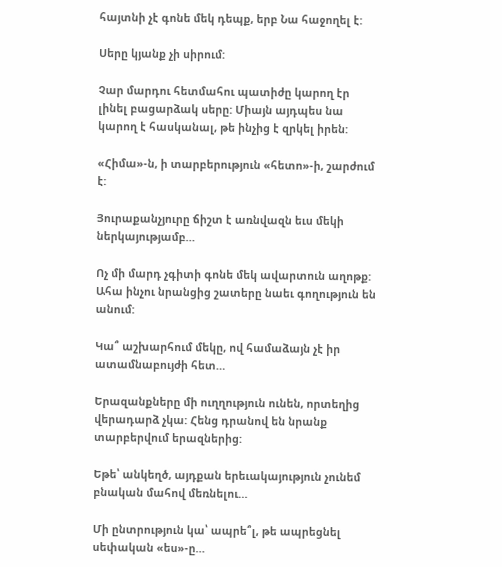հայտնի չէ գոնե մեկ դեպք, երբ Նա հաջողել է:

Սերը կյանք չի սիրում:

Չար մարդու հետմահու պատիժը կարող էր լինել բացարձակ սերը: Միայն այդպես նա կարող է հասկանալ, թե ինչից է զրկել իրեն:

«Հիմա»-ն, ի տարբերություն «հետո»-ի, շարժում է:

Յուրաքանչյուրը ճիշտ է առնվազն եւս մեկի ներկայությամբ…

Ոչ մի մարդ չգիտի գոնե մեկ ավարտուն աղոթք: Ահա ինչու նրանցից շատերը նաեւ գողություն են անում:

Կա՞ աշխարհում մեկը, ով համաձայն չէ իր ատամնաբույժի հետ…

Երազանքները մի ուղղություն ունեն, որտեղից վերադարձ չկա: Հենց դրանով են նրանք տարբերվում երազներից:

Եթե՝ անկեղծ, այդքան երեւակայություն չունեմ բնական մահով մեռնելու…

Մի ընտրություն կա՝ ապրե՞լ, թե ապրեցնել սեփական «ես»-ը…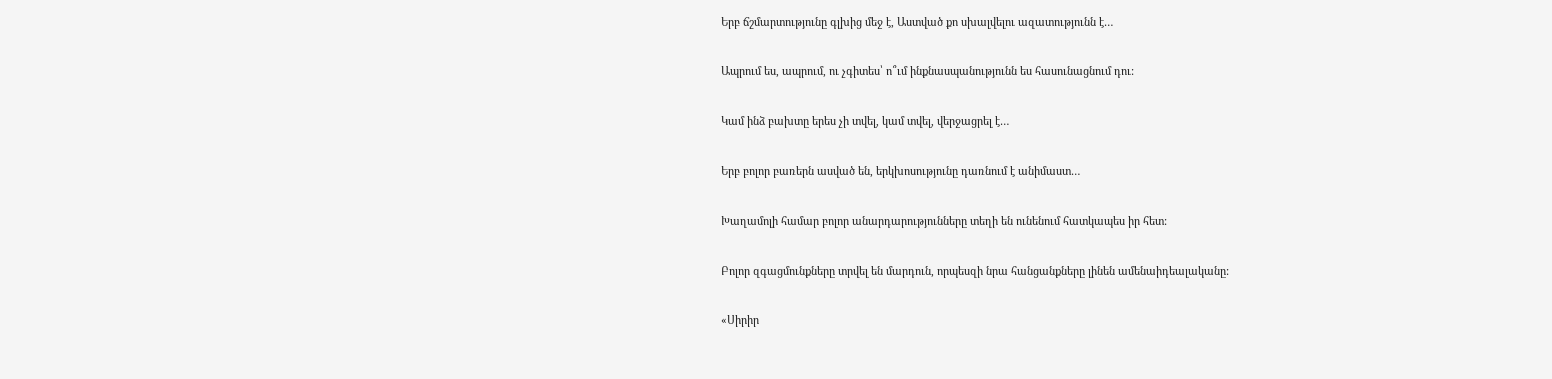Երբ ճշմարտությունը գլխից մեջ է, Աստված քո սխալվելու ազատությունն է…

Ապրում ես, ապրում, ու չգիտես՝ ո՞ւմ ինքնասպանությունն ես հասունացնում դու:

Կամ ինձ բախտը երես չի տվել, կամ տվել, վերջացրել է…

Երբ բոլոր բառերն ասված են, երկխոսությունը դառնում է անիմաստ…

Խաղամոլի համար բոլոր անարդարությունները տեղի են ունենում հատկապես իր հետ:

Բոլոր զգացմունքները տրվել են մարդուն, որպեսզի նրա հանցանքները լինեն ամենաիդեալականը:

«Սիրիր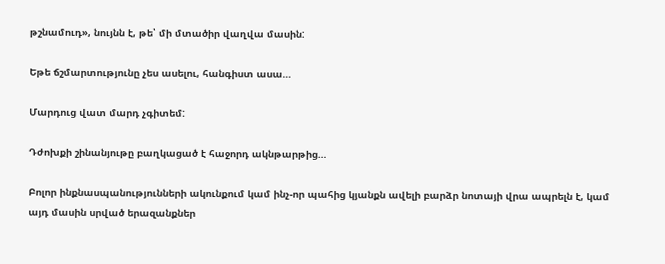թշնամուդ», նույնն է, թե՝ մի մտածիր վաղվա մասին:

Եթե ճշմարտությունը չես ասելու, հանգիստ ասա…

Մարդուց վատ մարդ չգիտեմ:

Դժոխքի շինանյութը բաղկացած է հաջորդ ակնթարթից…

Բոլոր ինքնասպանությունների ակունքում կամ ինչ-որ պահից կյանքն ավելի բարձր նոտայի վրա ապրելն է, կամ այդ մասին սրված երազանքներ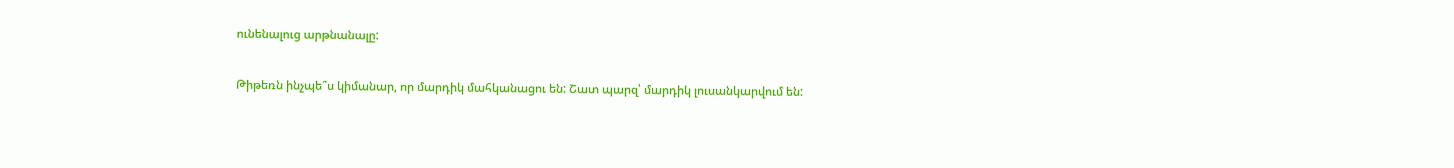ունենալուց արթնանալը:

Թիթեռն ինչպե՞ս կիմանար, որ մարդիկ մահկանացու են: Շատ պարզ՝ մարդիկ լուսանկարվում են: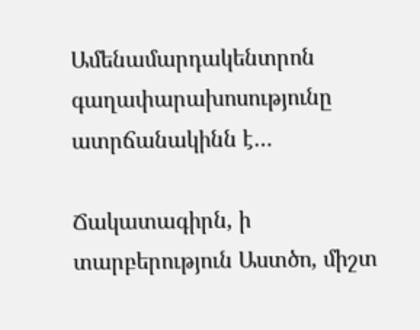Ամենամարդակենտրոն գաղափարախոսությունը ատրճանակինն է…

Ճակատագիրն, ի տարբերություն Աստծո, միշտ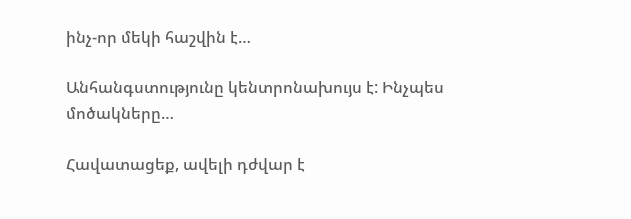ինչ-որ մեկի հաշվին է…

Անհանգստությունը կենտրոնախույս է: Ինչպես մոծակները…

Հավատացեք, ավելի դժվար է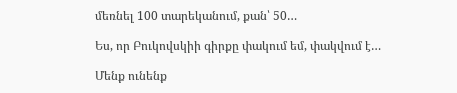մեռնել 100 տարեկանում, քան՝ 50…

Ես, որ Բուկովսկիի գիրքը փակում եմ, փակվում է…

Մենք ունենք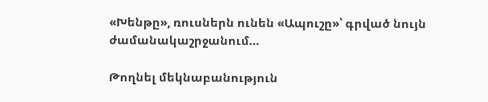«Խենթը», ռուսներն ունեն «Ապուշը»՝ գրված նույն ժամանակաշրջանում…

Թողնել մեկնաբանություն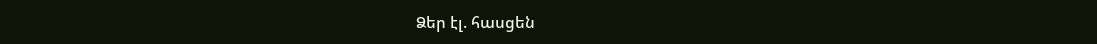Ձեր էլ. հասցեն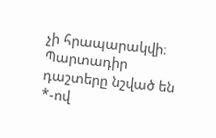չի հրապարակվի։ Պարտադիր դաշտերը նշված են *-ով